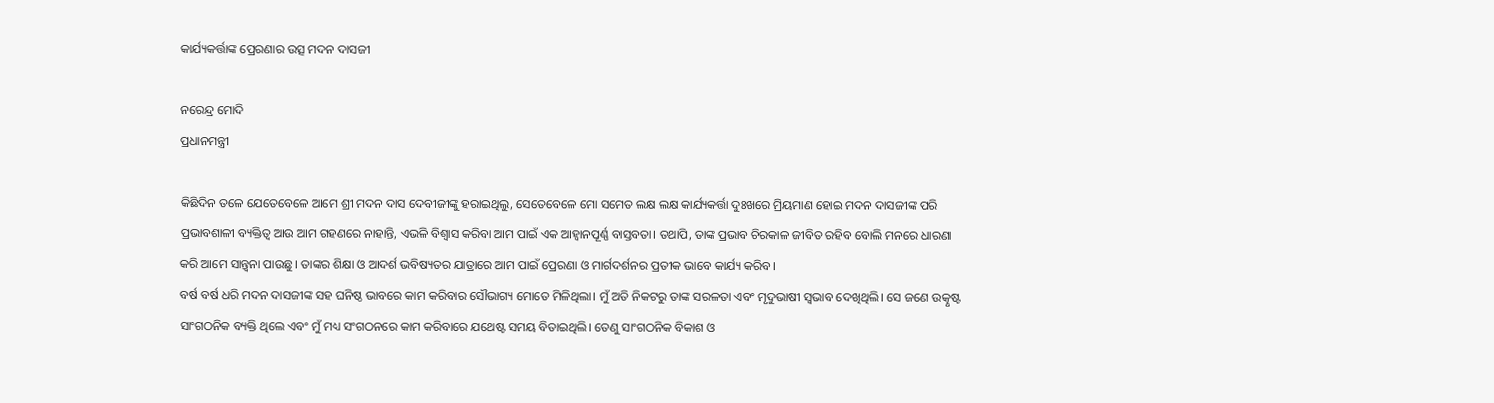କାର୍ଯ୍ୟକର୍ତ୍ତାଙ୍କ ପ୍ରେରଣାର ଉତ୍ସ ମଦନ ଦାସଜୀ

ନରେନ୍ଦ୍ର ମୋଦି
ପ୍ରଧାନମନ୍ତ୍ରୀ

କିଛିଦିନ ତଳେ ଯେତେବେଳେ ଆମେ ଶ୍ରୀ ମଦନ ଦାସ ଦେବୀଜୀଙ୍କୁ ହରାଇଥିଲୁ, ସେତେବେଳେ ମୋ ସମେତ ଲକ୍ଷ ଲକ୍ଷ କାର୍ଯ୍ୟକର୍ତ୍ତା ଦୁଃଖରେ ମ୍ରିୟମାଣ ହୋଇ ମଦନ ଦାସଜୀଙ୍କ ପରି ପ୍ରଭାବଶାଳୀ ବ୍ୟକ୍ତିତ୍ୱ ଆଉ ଆମ ଗହଣରେ ନାହାନ୍ତି, ଏଭଳି ବିଶ୍ୱାସ କରିବା ଆମ ପାଇଁ ଏକ ଆହ୍ବାନପୂର୍ଣ୍ଣ ବାସ୍ତବତା। ତଥାପି, ତାଙ୍କ ପ୍ରଭାବ ଚିରକାଳ ଜୀବିତ ରହିବ ବୋଲି ମନରେ ଧାରଣା କରି ଆମେ ସାନ୍ତ୍ୱନା ପାଉଛୁ। ତାଙ୍କର ଶିକ୍ଷା ଓ ଆଦର୍ଶ ଭବିଷ୍ୟତର ଯାତ୍ରାରେ ଆମ ପାଇଁ ପ୍ରେରଣା ଓ ମାର୍ଗଦର୍ଶନର ପ୍ରତୀକ ଭାବେ କାର୍ଯ୍ୟ କରିବ।
ବର୍ଷ ବର୍ଷ ଧରି ମଦନ ଦାସଜୀଙ୍କ ସହ ଘନିଷ୍ଠ ଭାବରେ କାମ କରିବାର ସୌଭାଗ୍ୟ ମୋତେ ମିଳିଥିଲା। ମୁଁ ଅତି ନିକଟରୁ ତାଙ୍କ ସରଳତା ଏବଂ ମୃଦୁଭାଷୀ ସ୍ବଭାବ ଦେଖିଥିଲି। ସେ ଜଣେ ଉତ୍କୃଷ୍ଟ ସାଂଗଠନିକ ବ୍ୟକ୍ତି ଥିଲେ ଏବଂ ମୁଁ ମଧ୍ୟ ସଂଗଠନରେ କାମ କରିବାରେ ଯଥେଷ୍ଟ ସମୟ ବିତାଇଥିଲି। ତେଣୁ ସାଂଗଠନିକ ବିକାଶ ଓ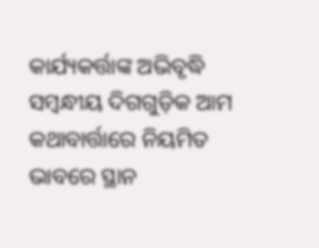କାର୍ଯ୍ୟକର୍ତ୍ତାଙ୍କ ଅଭିବୃଦ୍ଧି ସମ୍ବନ୍ଧୀୟ ଦିଗଗୁଡ଼ିକ ଆମ କଥାବାର୍ତ୍ତାରେ ନିୟମିତ ଭାବରେ ସ୍ଥାନ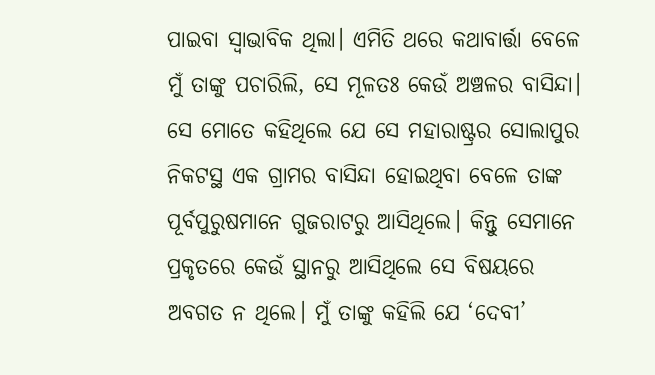ପାଇବା ସ୍ବାଭାବିକ ଥିଲା। ଏମିତି ଥରେ କଥାବାର୍ତ୍ତା ବେଳେ ମୁଁ ତାଙ୍କୁ ପଚାରିଲି, ସେ ମୂଳତଃ କେଉଁ ଅଞ୍ଚଳର ବାସିନ୍ଦା। ସେ ମୋତେ କହିଥିଲେ ଯେ ସେ ମହାରାଷ୍ଟ୍ରର ସୋଲାପୁର ନିକଟସ୍ଥ ଏକ ଗ୍ରାମର ବାସିନ୍ଦା ହୋଇଥିବା ବେଳେ ତାଙ୍କ ପୂର୍ବପୁରୁଷମାନେ ଗୁଜରାଟରୁ ଆସିଥିଲେ। କିନ୍ତୁ ସେମାନେ ପ୍ରକୃତରେ କେଉଁ ସ୍ଥାନରୁ ଆସିଥିଲେ ସେ ବିଷୟରେ ଅବଗତ ନ ଥିଲେ। ମୁଁ ତାଙ୍କୁ କହିଲି ଯେ ‘ଦେବୀ’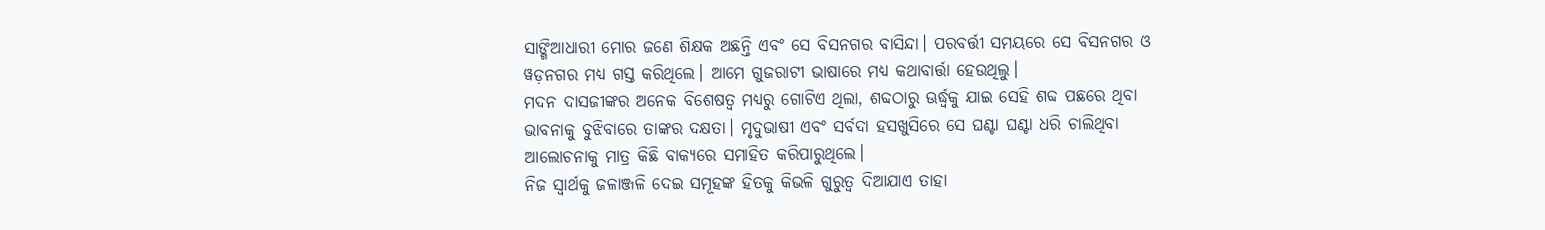ସାଙ୍ଗିଆଧାରୀ ମୋର ଜଣେ ଶିକ୍ଷକ ଅଛନ୍ତି ଏବଂ ସେ ବିସନଗର ବାସିନ୍ଦା। ପରବର୍ତ୍ତୀ ସମୟରେ ସେ ବିସନଗର ଓ ୱଡ଼ନଗର ମଧ୍ୟ ଗସ୍ତ କରିଥିଲେ। ଆମେ ଗୁଜରାଟୀ ଭାଷାରେ ମଧ୍ୟ କଥାବାର୍ତ୍ତା ହେଉଥିଲୁ।
ମଦନ ଦାସଜୀଙ୍କର ଅନେକ ବିଶେଷତ୍ୱ ମଧ୍ୟରୁ ଗୋଟିଏ ଥିଲା, ଶବ୍ଦଠାରୁ ଊର୍ଦ୍ଧ୍ୱକୁ ଯାଇ ସେହି ଶବ୍ଦ ପଛରେ ଥିବା ଭାବନାକୁ ବୁଝିବାରେ ତାଙ୍କର ଦକ୍ଷତା। ମୃଦୁଭାଷୀ ଏବଂ ସର୍ବଦା ହସଖୁସିରେ ସେ ଘଣ୍ଟା ଘଣ୍ଟା ଧରି ଚାଲିଥିବା ଆଲୋଚନାକୁ ମାତ୍ର କିଛି ବାକ୍ୟରେ ସମାହିତ କରିପାରୁଥିଲେ।
ନିଜ ସ୍ବାର୍ଥକୁ ଜଳାଞ୍ଜଳି ଦେଇ ସମୂହଙ୍କ ହିତକୁ କିଭଳି ଗୁରୁତ୍ୱ ଦିଆଯାଏ ତାହା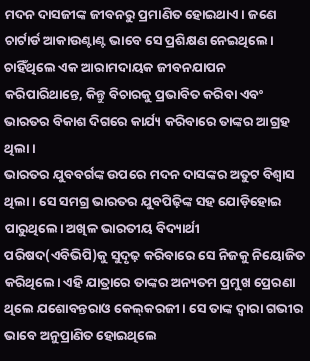ମଦନ ଦାସଜୀଙ୍କ ଜୀବନରୁ ପ୍ରମାଣିତ ହୋଇଥାଏ। ଜଣେ ଚାର୍ଟାର୍ଡ ଆକାଉଣ୍ଟାଣ୍ଟ ଭାବେ ସେ ପ୍ରଶିକ୍ଷଣ ନେଇଥିଲେ। ଚାହିଁଥିଲେ ଏକ ଆରାମଦାୟକ ଜୀବନଯାପନ କରିପାରିଥାନ୍ତେ, କିନ୍ତୁ ବିଚାରକୁ ପ୍ରଭାବିତ କରିବା ଏବଂ ଭାରତର ବିକାଶ ଦିଗରେ କାର୍ଯ୍ୟ କରିବାରେ ତାଙ୍କର ଆଗ୍ରହ ଥିଲା।
ଭାରତର ଯୁବବର୍ଗଙ୍କ ଉପରେ ମଦନ ଦାସଙ୍କର ଅତୁଟ ବିଶ୍ୱାସ ଥିଲା। ସେ ସମଗ୍ର ଭାରତର ଯୁବପିଢ଼ିଙ୍କ ସହ ଯୋଡ଼ିହୋଇ ପାରୁଥିଲେ। ଅଖିଳ ଭାରତୀୟ ବିଦ୍ୟାର୍ଥୀ ପରିଷଦ(ଏବିଭିପି)କୁ ସୁଦୃଢ଼ କରିବାରେ ସେ ନିଜକୁ ନିୟୋଜିତ କରିଥିଲେ। ଏହି ଯାତ୍ରାରେ ତାଙ୍କର ଅନ୍ୟତମ ପ୍ରମୁଖ ପ୍ରେରଣା ଥିଲେ ଯଶୋବନ୍ତରାଓ କେଲ୍‌କରଜୀ। ସେ ତାଙ୍କ ଦ୍ୱାରା ଗଭୀର ଭାବେ ଅନୁପ୍ରାଣିତ ହୋଇଥିଲେ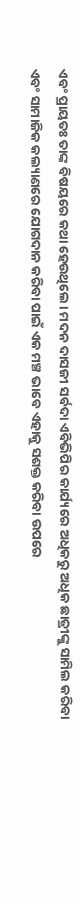ଏବଂ ପ୍ରାୟତଃ ତାଙ୍କ ବିଷୟରେ କଥା ହେଉଥିଲେ। ମଦନ ଦାସଜୀ ସର୍ବଦା ଏବିଭିପିର କାର୍ଯ୍ୟରେ ଅଧିକରୁ ଅଧିକ ଛାତ୍ରୀଙ୍କୁ ସାମିଲ କରିବା ଏବଂ ସାମାଜିକ କଲ୍ୟାଣରେ ଯୋଗଦାନ କରିବା ପାଇଁ ଏକ ମଞ୍ଚ ଭାବେ ଏହାକୁ ସଶକ୍ତ କରିବା ଉପରେ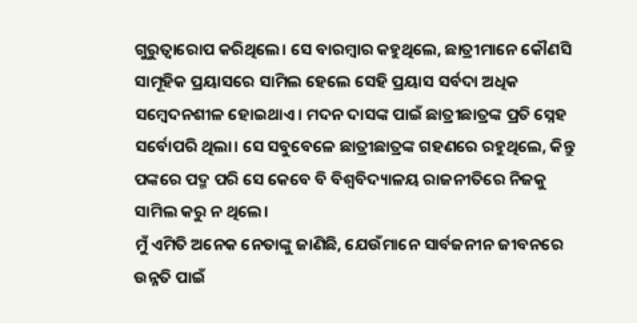ଗୁରୁତ୍ୱାରୋପ କରିଥିଲେ। ସେ ବାରମ୍ବାର କହୁଥିଲେ, ଛାତ୍ରୀମାନେ କୌଣସି ସାମୂହିକ ପ୍ରୟାସରେ ସାମିଲ ହେଲେ ସେହି ପ୍ରୟାସ ସର୍ବଦା ଅଧିକ ସମ୍ବେଦନଶୀଳ ହୋଇଥାଏ। ମଦନ ଦାସଙ୍କ ପାଇଁ ଛାତ୍ରୀଛାତ୍ରଙ୍କ ପ୍ରତି ସ୍ନେହ ସର୍ବୋପରି ଥିଲା। ସେ ସବୁବେଳେ ଛାତ୍ରୀଛାତ୍ରଙ୍କ ଗହଣରେ ରହୁଥିଲେ, କିନ୍ତୁ ପଙ୍କରେ ପଦ୍ମ ପରି ସେ କେବେ ବି ବିଶ୍ୱବିଦ୍ୟାଳୟ ରାଜନୀତିରେ ନିଜକୁ ସାମିଲ କରୁ ନ ଥିଲେ।
ମୁଁ ଏମିତି ଅନେକ ନେତାଙ୍କୁ ଜାଣିଛି, ଯେଉଁମାନେ ସାର୍ବଜନୀନ ଜୀବନରେ ଉନ୍ନତି ପାଇଁ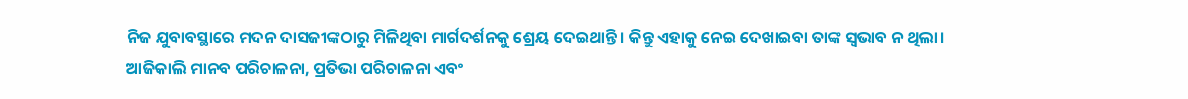ନିଜ ଯୁବାବସ୍ଥାରେ ମଦନ ଦାସଜୀଙ୍କଠାରୁ ମିଳିଥିବା ମାର୍ଗଦର୍ଶନକୁ ଶ୍ରେୟ ଦେଇଥାନ୍ତି। କିନ୍ତୁ ଏହାକୁ ନେଇ ଦେଖାଇବା ତାଙ୍କ ସ୍ବଭାବ ନ ଥିଲା।
ଆଜିକାଲି ମାନବ ପରିଚାଳନା, ପ୍ରତିଭା ପରିଚାଳନା ଏବଂ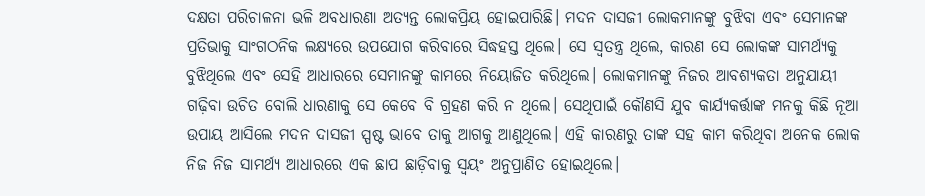ଦକ୍ଷତା ପରିଚାଳନା ଭଳି ଅବଧାରଣା ଅତ୍ୟନ୍ତ ଲୋକପ୍ରିୟ ହୋଇପାରିଛି। ମଦନ ଦାସଜୀ ଲୋକମାନଙ୍କୁ ବୁଝିବା ଏବଂ ସେମାନଙ୍କ ପ୍ରତିଭାକୁ ସାଂଗଠନିକ ଲକ୍ଷ୍ୟରେ ଉପଯୋଗ କରିବାରେ ସିଦ୍ଧହସ୍ତ ଥିଲେ। ସେ ସ୍ବତନ୍ତ୍ର ଥିଲେ, କାରଣ ସେ ଲୋକଙ୍କ ସାମର୍ଥ୍ୟକୁ ବୁଝିଥିଲେ ଏବଂ ସେହି ଆଧାରରେ ସେମାନଙ୍କୁ କାମରେ ନିୟୋଜିତ କରିଥିଲେ। ଲୋକମାନଙ୍କୁ ନିଜର ଆବଶ୍ୟକତା ଅନୁଯାୟୀ ଗଢ଼ିବା ଉଚିତ ବୋଲି ଧାରଣାକୁ ସେ କେବେ ବି ଗ୍ରହଣ କରି ନ ଥିଲେ। ସେଥିପାଇଁ କୌଣସି ଯୁବ କାର୍ଯ୍ୟକର୍ତ୍ତାଙ୍କ ମନକୁ କିଛି ନୂଆ ଉପାୟ ଆସିଲେ ମଦନ ଦାସଜୀ ସ୍ପଷ୍ଟ ଭାବେ ତାକୁ ଆଗକୁ ଆଣୁଥିଲେ। ଏହି କାରଣରୁ ତାଙ୍କ ସହ କାମ କରିଥିବା ଅନେକ ଲୋକ ନିଜ ନିଜ ସାମର୍ଥ୍ୟ ଆଧାରରେ ଏକ ଛାପ ଛାଡ଼ିବାକୁ ସ୍ବୟଂ ଅନୁପ୍ରାଣିତ ହୋଇଥିଲେ।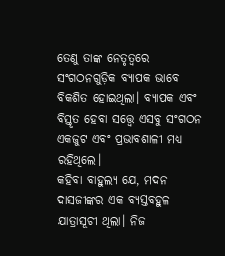ତେଣୁ ତାଙ୍କ ନେତୃତ୍ୱରେ ସଂଗଠନଗୁଡ଼ିକ ବ୍ୟାପକ ଭାବେ ବିକଶିତ ହୋଇଥିଲା। ବ୍ୟାପକ ଏବଂ ବିସ୍ତୃତ ହେବା ସତ୍ତ୍ୱେ ଏସବୁ ସଂଗଠନ ଏକଜୁଟ ଏବଂ ପ୍ରଭାବଶାଳୀ ମଧ୍ୟ ରହିଥିଲେ।
କହିବା ବାହୁଲ୍ୟ ଯେ, ମଦନ ଦାସଜୀଙ୍କର ଏକ ବ୍ୟସ୍ତବହୁଳ ଯାତ୍ରାସୂଚୀ ଥିଲା। ନିଜ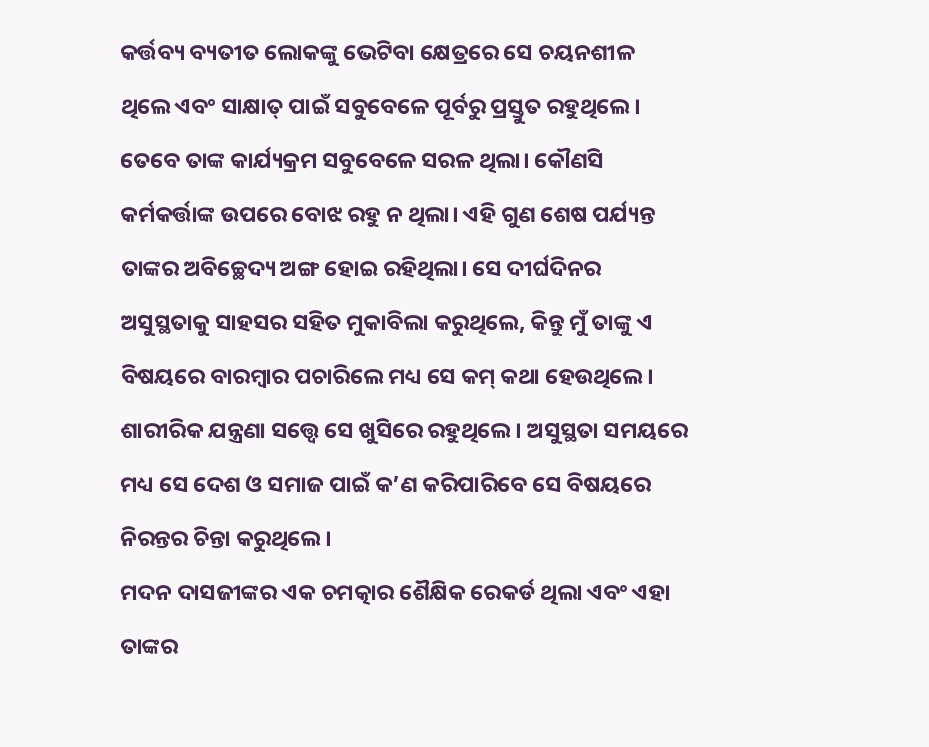କର୍ତ୍ତବ୍ୟ ବ୍ୟତୀତ ଲୋକଙ୍କୁ ଭେଟିବା କ୍ଷେତ୍ରରେ ସେ ଚୟନଶୀଳ ଥିଲେ ଏବଂ ସାକ୍ଷାତ୍‌ ପାଇଁ ସବୁବେଳେ ପୂର୍ବରୁ ପ୍ରସ୍ତୁତ ରହୁଥିଲେ। ତେବେ ତାଙ୍କ କାର୍ଯ୍ୟକ୍ରମ ସବୁବେଳେ ସରଳ ଥିଲା। କୌଣସି କର୍ମକର୍ତ୍ତାଙ୍କ ଉପରେ ବୋଝ ରହୁ ନ ଥିଲା। ଏହି ଗୁଣ ଶେଷ ପର୍ଯ୍ୟନ୍ତ ତାଙ୍କର ଅବିଚ୍ଛେଦ୍ୟ ଅଙ୍ଗ ହୋଇ ରହିଥିଲା। ସେ ଦୀର୍ଘଦିନର ଅସୁସ୍ଥତାକୁ ସାହସର ସହିତ ମୁକାବିଲା କରୁଥିଲେ, କିନ୍ତୁ ମୁଁ ତାଙ୍କୁ ଏ ବିଷୟରେ ବାରମ୍ବାର ପଚାରିଲେ ମଧ୍ୟ ସେ କମ୍‌ କଥା ହେଉଥିଲେ। ଶାରୀରିକ ଯନ୍ତ୍ରଣା ସତ୍ତ୍ୱେ ସେ ଖୁସିରେ ରହୁଥିଲେ। ଅସୁସ୍ଥତା ସମୟରେ ମଧ୍ୟ ସେ ଦେଶ ଓ ସମାଜ ପାଇଁ କ’ଣ କରିପାରିବେ ସେ ବିଷୟରେ ନିରନ୍ତର ଚିନ୍ତା କରୁଥିଲେ।
ମଦନ ଦାସଜୀଙ୍କର ଏକ ଚମତ୍କାର ଶୈକ୍ଷିକ ରେକର୍ଡ ଥିଲା ଏବଂ ଏହା ତାଙ୍କର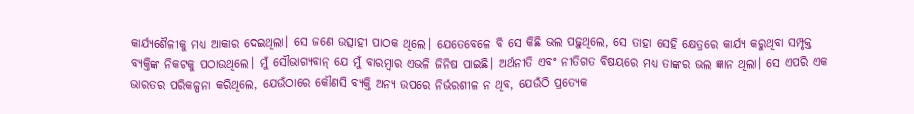କାର୍ଯ୍ୟଶୈଳୀକୁ ମଧ୍ୟ ଆକାର ଦେଇଥିଲା। ସେ ଜଣେ ଉତ୍ସାହୀ ପାଠକ ଥିଲେ। ଯେତେବେଳେ ବି ସେ କିଛି ଭଲ ପଢ଼ୁଥିଲେ, ସେ ତାହା ସେହି କ୍ଷେତ୍ରରେ କାର୍ଯ୍ୟ କରୁଥିବା ସମ୍ପୃକ୍ତ ବ୍ୟକ୍ତିଙ୍କ ନିକଟକୁ ପଠାଉଥିଲେ। ମୁଁ ସୌଭାଗ୍ୟବାନ୍‌ ଯେ ମୁଁ ବାରମ୍ବାର ଏଭଳି ଜିନିଷ ପାଇଛି। ଅର୍ଥନୀତି ଏବଂ ନୀତିଗତ ବିଷୟରେ ମଧ୍ୟ ତାଙ୍କର ଭଲ ଜ୍ଞାନ ଥିଲା। ସେ ଏପରି ଏକ ଭାରତର ପରିକଳ୍ପନା କରିଥିଲେ, ଯେଉଁଠାରେ କୌଣସି ବ୍ୟକ୍ତି ଅନ୍ୟ ଉପରେ ନିର୍ଭରଶୀଳ ନ ଥିବ, ଯେଉଁଠି ପ୍ରତ୍ୟେକ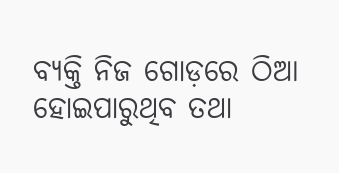ବ୍ୟକ୍ତି ନିଜ ଗୋଡ଼ରେ ଠିଆ ହୋଇପାରୁଥିବ ତଥା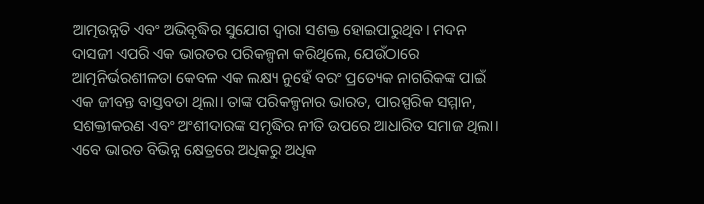ଆତ୍ମଉନ୍ନତି ଏବଂ ଅଭିବୃଦ୍ଧିର ସୁଯୋଗ ଦ୍ୱାରା ସଶକ୍ତ ହୋଇପାରୁଥିବ। ମଦନ ଦାସଜୀ ଏପରି ଏକ ଭାରତର ପରିକଳ୍ପନା କରିଥିଲେ, ଯେଉଁଠାରେ ଆତ୍ମନିର୍ଭରଶୀଳତା କେବଳ ଏକ ଲକ୍ଷ୍ୟ ନୁହେଁ ବରଂ ପ୍ରତ୍ୟେକ ନାଗରିକଙ୍କ ପାଇଁ ଏକ ଜୀବନ୍ତ ବାସ୍ତବତା ଥିଲା। ତାଙ୍କ ପରିକଳ୍ପନାର ଭାରତ, ପାରସ୍ପରିକ ସମ୍ମାନ, ସଶକ୍ତୀକରଣ ଏବଂ ଅଂଶୀଦାରଙ୍କ ସମୃଦ୍ଧିର ନୀତି ଉପରେ ଆଧାରିତ ସମାଜ ଥିଲା। ଏବେ ଭାରତ ବିଭିନ୍ନ କ୍ଷେତ୍ରରେ ଅଧିକରୁ ଅଧିକ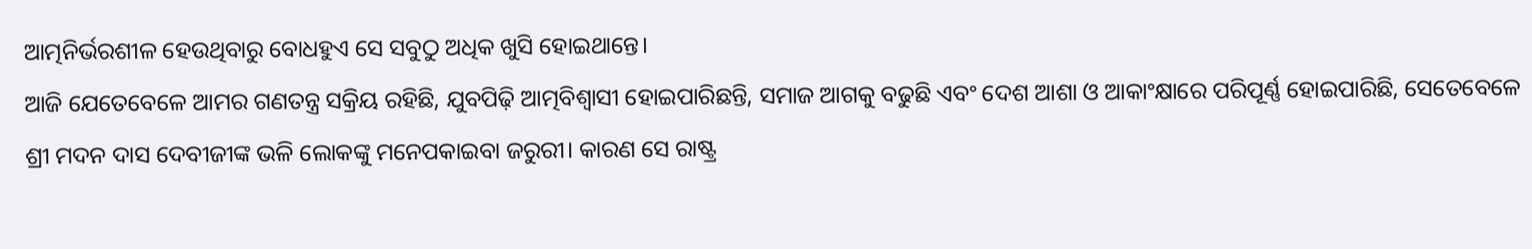ଆତ୍ମନିର୍ଭରଶୀଳ ହେଉଥିବାରୁ ବୋଧହୁଏ ସେ ସବୁଠୁ ଅଧିକ ଖୁସି ହୋଇଥାନ୍ତେ।
ଆଜି ଯେତେବେଳେ ଆମର ଗଣତନ୍ତ୍ର ସକ୍ରିୟ ରହିଛି, ଯୁବପିଢ଼ି ଆତ୍ମବିଶ୍ୱାସୀ ହୋଇପାରିଛନ୍ତି, ସମାଜ ଆଗକୁ ବଢୁଛି ଏବଂ ଦେଶ ଆଶା ଓ ଆକାଂକ୍ଷାରେ ପରିପୂର୍ଣ୍ଣ ହୋଇପାରିଛି, ସେତେବେଳେ ଶ୍ରୀ ମଦନ ଦାସ ଦେବୀଜୀଙ୍କ ଭଳି ଲୋକଙ୍କୁ ମନେପକାଇବା ଜରୁରୀ। କାରଣ ସେ ରାଷ୍ଟ୍ର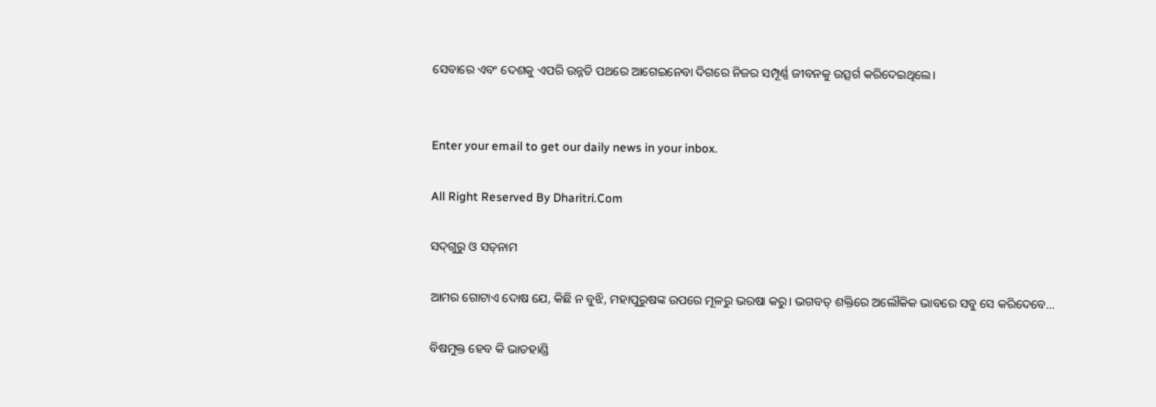ସେବାରେ ଏବଂ ଦେଶକୁ ଏପରି ଉନ୍ନତି ପଥରେ ଆଗେଇନେବା ଦିଗରେ ନିଜର ସମ୍ପୂର୍ଣ୍ଣ ଜୀବନକୁ ଉତ୍ସର୍ଗ କରିଦେଇଥିଲେ।


Enter your email to get our daily news in your inbox.

All Right Reserved By Dharitri.Com

ସଦ୍‌ଗୁରୁ ଓ ସତ୍‌ନାମ

ଆମର ଗୋଟାଏ ଦୋଷ ଯେ, କିଛି ନ ବୁଝି, ମହାପୁରୁଷଙ୍କ ଉପରେ ମୂଳରୁ ଭରଷା କରୁ। ଭଗବତ୍‌ ଶକ୍ତିରେ ଅଲୌକିକ ଭାବରେ ସବୁ ସେ କରିଦେବେ...

ବିଷମୁକ୍ତ ହେବ କି ଭାତହାଣ୍ଡି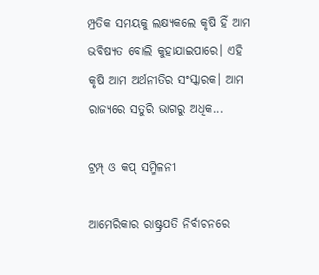ମ୍ପ୍ରତିକ ସମୟକୁ ଲକ୍ଷ୍ୟକଲେ କୃଷି ହିଁ ଆମ ଭବିଷ୍ୟତ ବୋଲି କୁହାଯାଇପାରେ। ଏହି କୃଷି ଆମ ଅର୍ଥନୀତିର ସଂସ୍କାରକ। ଆମ ରାଜ୍ୟରେ ସତୁରି ଭାଗରୁ ଅଧିକ...

ଟ୍ରମ୍ପ୍‌ ଓ କପ୍‌ ସମ୍ମିଳନୀ

ଆମେରିକାର ରାଷ୍ଟ୍ରପତି ନିର୍ବାଚନରେ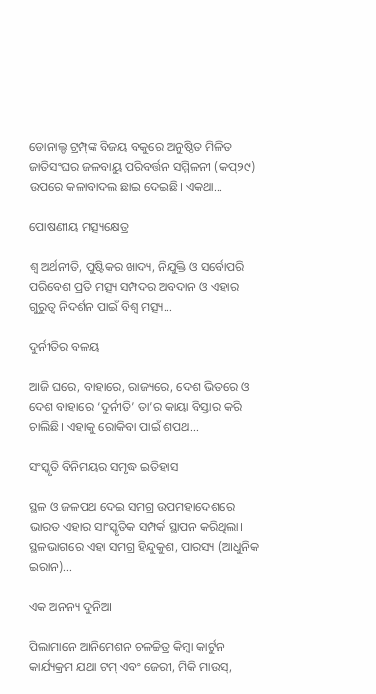ଡୋନାଲ୍ଡ ଟ୍ରମ୍ପ୍‌ଙ୍କ ବିଜୟ ବକୁରେ ଅନୁଷ୍ଠିତ ମିଳିତ ଜାତିସଂଘର ଜଳବାୟୁ ପରିବର୍ତ୍ତନ ସମ୍ମିଳନୀ (କପ୍‌୨୯) ଉପରେ କଳାବାଦଲ ଛାଇ ଦେଇଛି। ଏକଥା...

ପୋଷଣୀୟ ମତ୍ସ୍ୟକ୍ଷେତ୍ର

ଶ୍ୱ ଅର୍ଥନୀତି, ପୁଷ୍ଟିକର ଖାଦ୍ୟ, ନିଯୁକ୍ତି ଓ ସର୍ବୋପରି ପରିବେଶ ପ୍ରତି ମତ୍ସ୍ୟ ସମ୍ପଦର ଅବଦାନ ଓ ଏହାର ଗୁରୁତ୍ୱ ନିଦର୍ଶନ ପାଇଁ ବିଶ୍ୱ ମତ୍ସ୍ୟ...

ଦୁର୍ନୀତିର ବଳୟ

ଆଜି ଘରେ, ବାହାରେ, ରାଜ୍ୟରେ, ଦେଶ ଭିତରେ ଓ ଦେଶ ବାହାରେ ‘ଦୁର୍ନୀତି’ ତା’ର କାୟା ବିସ୍ତାର କରି ଚାଲିଛି। ଏହାକୁ ରୋକିବା ପାଇଁ ଶପଥ...

ସଂସ୍କୃତି ବିନିମୟର ସମୃଦ୍ଧ ଇତିହାସ

ସ୍ଥଳ ଓ ଜଳପଥ ଦେଇ ସମଗ୍ର ଉପମହାଦେଶରେ ଭାରତ ଏହାର ସାଂସ୍କୃତିକ ସମ୍ପର୍କ ସ୍ଥାପନ କରିଥିଲା। ସ୍ଥଳଭାଗରେ ଏହା ସମଗ୍ର ହିନ୍ଦୁକୁଶ, ପାରସ୍ୟ (ଆଧୁନିକ ଇରାନ)...

ଏକ ଅନନ୍ୟ ଦୁନିଆ

ପିଲାମାନେ ଆନିମେଶନ ଚଳଚ୍ଚିତ୍ର କିମ୍ବା କାର୍ଟୁନ କାର୍ଯ୍ୟକ୍ରମ ଯଥା ଟମ୍‌ ଏବଂ ଜେରୀ, ମିକି ମାଉସ୍‌,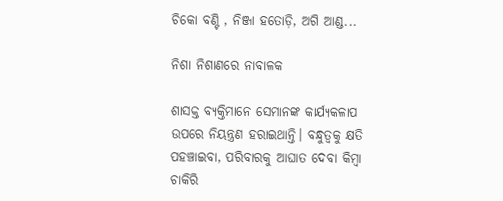ଚିକୋ ବଣ୍ଟି , ନିଞ୍ଜା ହତୋଡ଼ି, ଅଗି ଆଣ୍ଡ...

ନିଶା ନିଶାଣରେ ନାବାଳକ

ଶାସକ୍ତ ବ୍ୟକ୍ତିମାନେ ସେମାନଙ୍କ କାର୍ଯ୍ୟକଳାପ ଉପରେ ନିୟନ୍ତ୍ରଣ ହରାଇଥାନ୍ତି। ବନ୍ଧୁତ୍ୱକୁ କ୍ଷତି ପହଞ୍ଚାଇବା, ପରିବାରକୁ ଆଘାତ ଦେବା କିମ୍ବା ଚାକିରି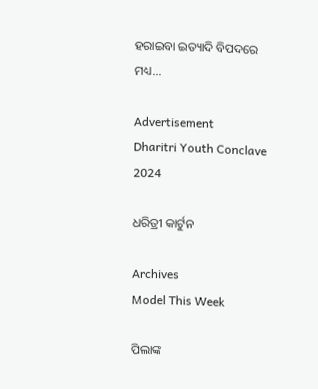ହରାଇବା ଇତ୍ୟାଦି ବିପଦରେ ମଧ୍ୟ...

Advertisement
Dharitri Youth Conclave 2024

ଧରିତ୍ରୀ କାର୍ଟୁନ

Archives
Model This Week

ପିଲାଙ୍କ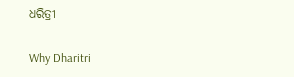ଧରିତ୍ରୀ

Why Dharitri